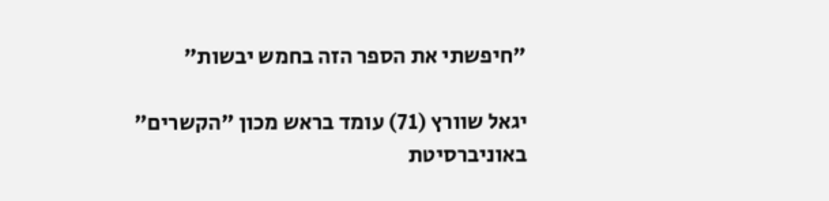"חיפשתי את הספר הזה בחמש יבשות"

יגאל שוורץ (71) עומד בראש מכון "הקשרים" באוניברסיטת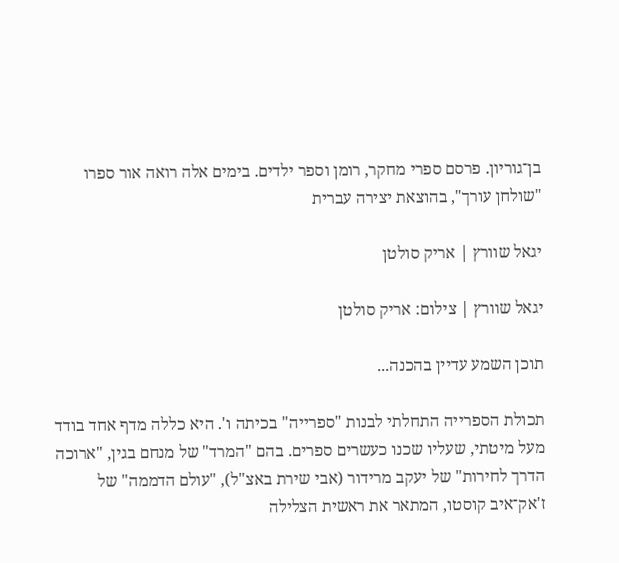בן־גוריון. פרסם ספרי מחקר, רומן וספר ילדים. בימים אלה רואה אור ספרו "שולחן עורך", בהוצאת יצירה עברית

יגאל שוורץ | אריק סולטן

יגאל שוורץ | צילום: אריק סולטן

תוכן השמע עדיין בהכנה...

תכולת הספרייה התחלתי לבנות "ספרייה" בכיתה ו'. היא כללה מדף אחד בודד מעל מיטתי, שעליו שכנו כעשרים ספרים. בהם "המרד" של מנחם בגין, "ארוכה הדרך לחירות" של יעקב מרידור (אבי שירת באצ"ל), "עולם הדממה" של ז'אק־איב קוסטו, המתאר את ראשית הצלילה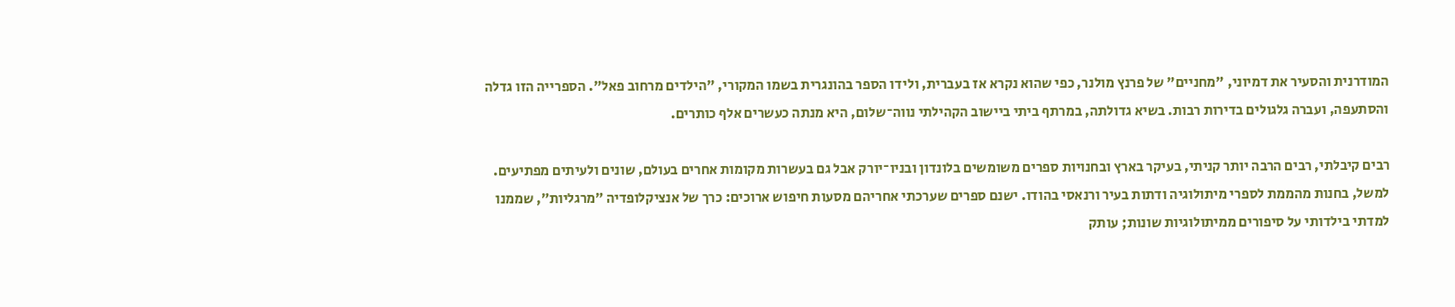המודרנית והסעיר את דמיוני, "מחניים" של פרנץ מולנר, כפי שהוא נקרא אז בעברית, ולידו הספר בהונגרית בשמו המקורי, "הילדים מרחוב פאל". הספרייה הזו גדלה והסתעפה, ועברה גלגולים בדירות רבות. בשיא גדולתה, במרתף ביתי ביישוב הקהילתי נווה־שלום, היא מנתה כעשרים אלף כותרים.

רבים קיבלתי, רבים הרבה יותר קניתי, בעיקר בארץ ובחנויות ספרים משומשים בלונדון ובניו־יורק אבל גם בעשרות מקומות אחרים בעולם, שונים ולעיתים מפתיעים. למשל, בחנות מהממת לספרי מיתולוגיה ודתות בעיר ורנאסי בהודו. ישנם ספרים שערכתי אחריהם מסעות חיפוש ארוכים: כרך של אנציקלופדיה ״מרגליות״, שממנו למדתי בילדותי על סיפורים ממיתולוגיות שונות; עותק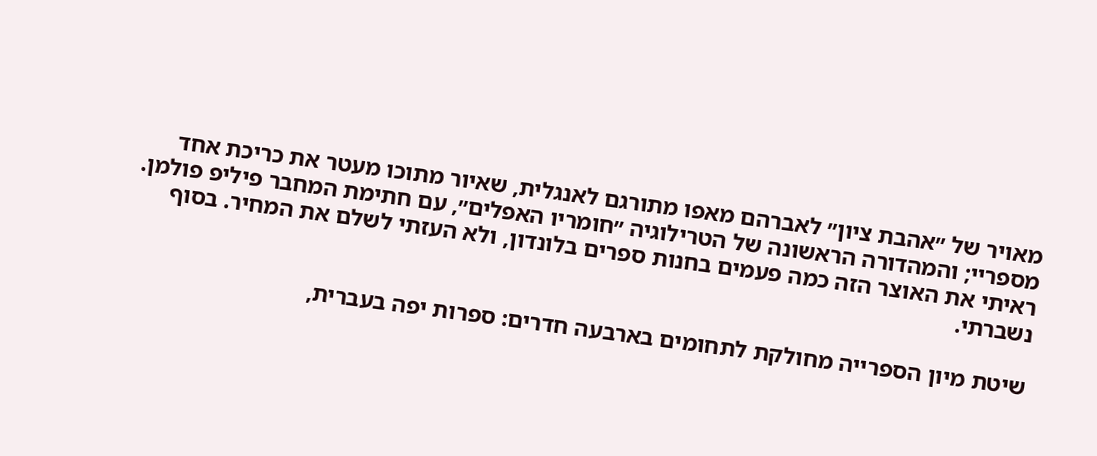מאויר של ״אהבת ציון״ לאברהם מאפו מתורגם לאנגלית, שאיור מתוכו מעטר את כריכת אחד מספריי; והמהדורה הראשונה של הטרילוגיה ״חומריו האפלים״, עם חתימת המחבר פיליפ פולמן. ראיתי את האוצר הזה כמה פעמים בחנות ספרים בלונדון, ולא העזתי לשלם את המחיר. בסוף נשברתי.

שיטת מיון הספרייה מחולקת לתחומים בארבעה חדרים: ספרות יפה בעברית,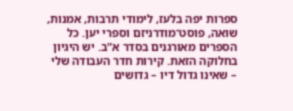ספרות יפה בלעז, לימודי תרבות, אמנות, שואה, פוסט־מודרניזם וספרי יען. כל הספרים מאורגנים בסדר א"ב. יש היגיון בחלוקה הזאת. קירות חדר העבודה שלי – שאינו גדול דיו – גדושים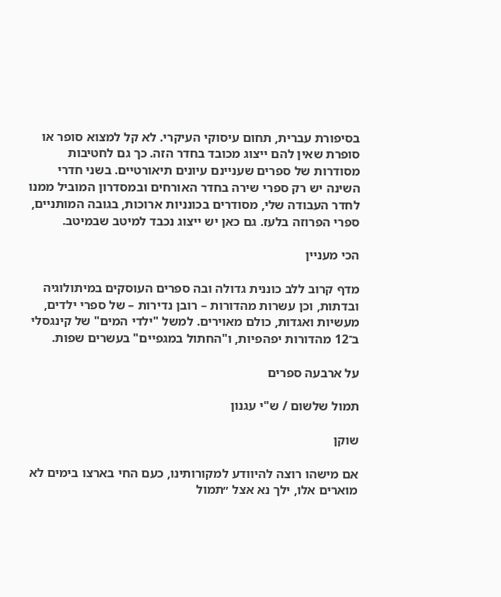בסיפורת עברית, תחום עיסוקי העיקרי. לא קל למצוא סופר או סופרת שאין להם ייצוג מכובד בחדר הזה. כך גם לחטיבות מסודרות של ספרים שעניינם עיונים תיאורטיים. בשני חדרי השינה יש רק ספרי שירה בחדר האורחים ובמסדרון המוביל ממנו לחדר העבודה שלי, מסודרים בכונניות ארוכות, בגובה המותניים, ספרי הפרוזה בלעז. גם כאן יש ייצוג נכבד למיטב שבמיטב.

הכי מעניין

מדף קרוב ללב כוננית גדולה ובה ספרים העוסקים במיתולוגיה ובדתות, וכן עשרות מהדורות – רובן נדירות – של ספרי ילדים, מעשיות ואגדות, כולם מאוירים. למשל "ילדי המים" של קינגסלי ב־12 מהדורות יפהפיות, ו"החתול במגפיים" בעשרים שפות.

על ארבעה ספרים

תמול שלשום / ש"י עגנון

שוקן

אם מישהו רוצה להיוודע למקורותינו, כעם החי בארצו בימים לא מוארים אלו, ילך נא אצל ״תמול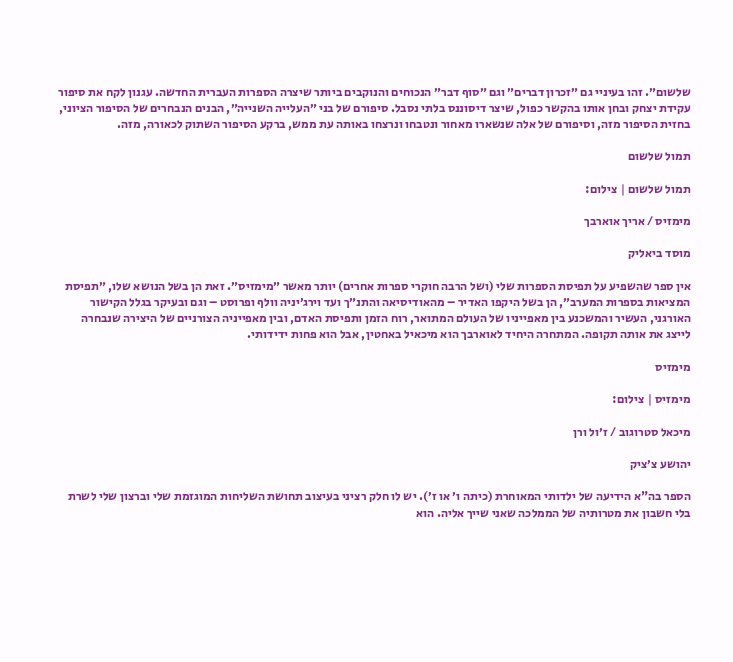שלשום״. זהו בעיניי גם ״זכרון דברים״ וגם ״סוף דבר״ הנכוחים והנוקבים ביותר שיצרה הספרות העברית החדשה. עגנון לקח את סיפור עקידת יצחק ובחן אותו בהקשר כפול, שיצר דיסוננס בלתי נסבל. סיפורם של בני ״העלייה השנייה״, הבנים הנבחרים של הסיפור הציוני, בחזית הסיפור מזה, וסיפורם של אלה שנשארו מאחור ונטבחו ונרצחו באותה עת ממש, ברקע הסיפור השתוק לכאורה, מזה.

תמול שלשום

תמול שלשום | צילום:

מימזיס / אריך אוארבך

מוסד ביאליק

אין ספר שהשפיע על תפיסת הספרות שלי (ושל הרבה חוקרי ספרות אחרים) יותר מאשר ״מימזיס״. זאת הן בשל הנושא שלו, ״תפיסת המציאות בספרות המערב״, הן בשל היקפו האדיר – מהאודיסיאה והתנ״ך ועד וירג׳יניה וולף ופרוסט – וגם ובעיקר בגלל הקישור האורגני, העשיר והמשכנע בין מאפייניו של העולם המתואר, רוח הזמן ותפיסת האדם, ובין מאפייניה הצורניים של היצירה שנבחרה לייצג את אותה תקופה. המתחרה היחיד לאוארבך הוא מיכאיל באחטין, אבל הוא פחות ידידותי.

מימזיס

מימזיס | צילום:

מיכאל סטרוגוב / ז׳ול ורן

יהושע צ׳ציק

הספר בה"א הידיעה של ילדותי המאוחרת (כיתה ו׳ או ז׳). יש לו חלק רציני בעיצוב תחושת השליחות המוגזמת שלי וברצון שלי לשרת בלי חשבון את מטרותיה של הממלכה שאני שייך אליה. הוא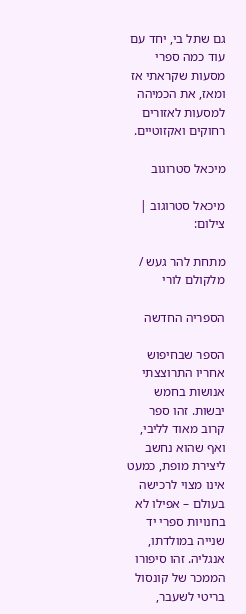גם שתל בי, יחד עם עוד כמה ספרי מסעות שקראתי אז ומאז, את הכמיהה למסעות לאזורים רחוקים ואקזוטיים.

מיכאל סטרוגוב

מיכאל סטרוגוב | צילום:

מתחת להר געש / מלקולם לורי

הספריה החדשה

הספר שבחיפוש אחריו התרוצצתי אנושות בחמש יבשות. זהו ספר קרוב מאוד לליבי, ואף שהוא נחשב ליצירת מופת, כמעט אינו מצוי לרכישה בעולם – אפילו לא בחנויות ספרי יד שנייה במולדתו, אנגליה. זהו סיפורו הממכר של קונסול בריטי לשעבר,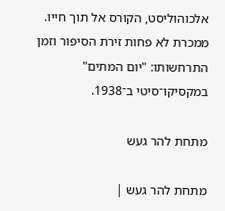אלכוהוליסט, הקורס אל תוך חייו. ממכרת לא פחות זירת הסיפור וזמן התרחשותו: "יום המתים" במקסיקו־סיטי ב־1938.

מתחת להר געש

מתחת להר געש |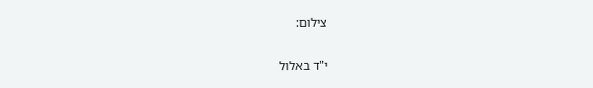צילום:

י"ד באלול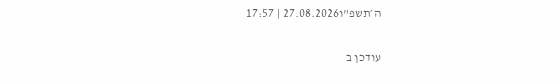ה׳תשפ"ו27.08.2026 | 17:57

עודכן ב